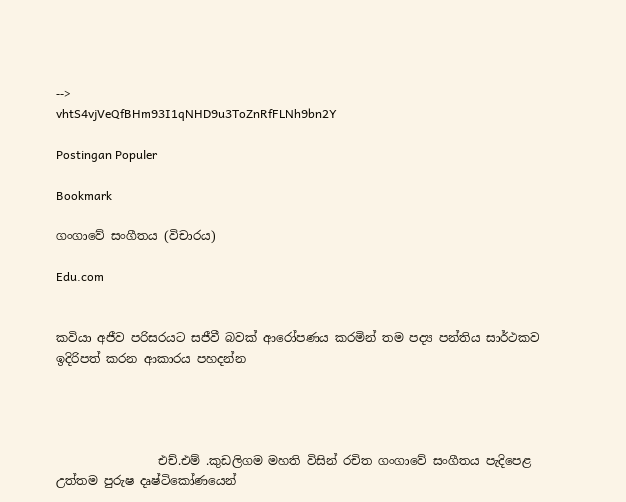-->
vhtS4vjVeQfBHm93I1qNHD9u3ToZnRfFLNh9bn2Y

Postingan Populer

Bookmark

ගංගාවේ සංගීතය (විචාරය)

Edu.com


කවියා අජීව පරිසරයට සජීවී බවක් ආරෝපණය කරමින් තම පද්‍ය පන්තිය සාර්ථකව ඉදිරිපත් කරන ආකාරය පහදන්න




                 එච්.එම් .කුඩලිගම මහති විසින් රචිත ගංගාවේ සංගීතය පැදිපෙළ උත්තම පුරුෂ දෘෂ්ටිකෝණයෙන්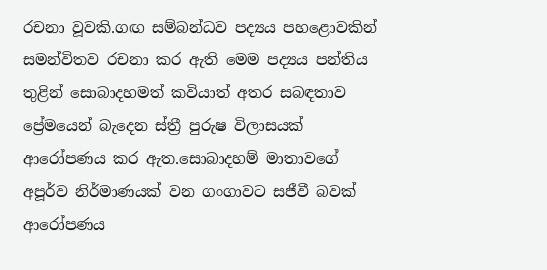රචනා වූවකි.ගඟ සම්බන්ධව පද්‍යය පහළොවකින් සමන්විතව රචනා කර ඇති මෙම පද්‍යය පන්තිය තුළින් සොබාදහමත් කවියාත් අතර සබඳතාව ප්‍රේමයෙන් බැදෙන ස්ත්‍රී පුරුෂ විලාසයක් ආරෝපණය කර ඇත.සොබාදහම් මාතාවගේ අපූර්ව නිර්මාණයක් වන ගංගාවට සජීවී බවක් ආරෝපණය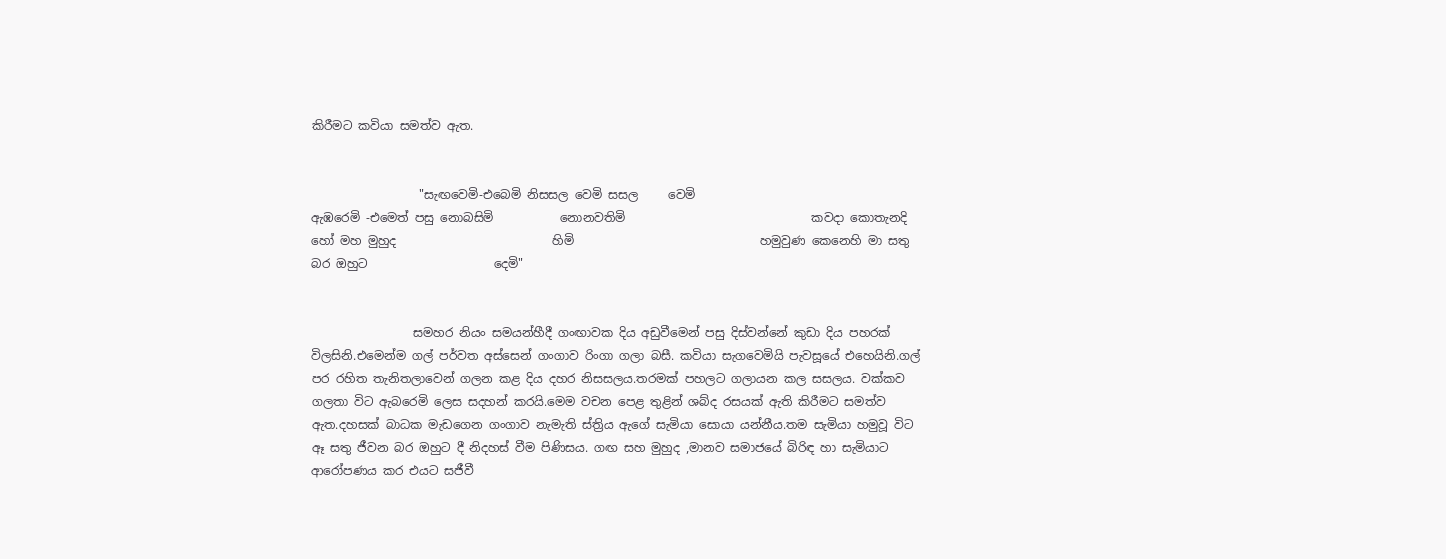කිරීමට කවියා සමත්ව ඇත.


                  "සැඟවෙමි-එබෙමි නිසසල වෙමි සසල     වෙමි                                         ඇඹරෙමි -එමෙත් පසු නොබසිමි           නොනවතිමි                               කවදා කොතැනදි හෝ මහ මුහුද                          හිමි                               හමුවුණ කෙනෙහි මා සතු බර ඔහුට                     දෙමි"


                 සමහර නියං සමයන්හීදී ගංඟාවක දිය අඩුවීමෙන් පසු දිස්වන්නේ කුඩා දිය පහරක් විලසිනි.එමෙන්ම ගල් පර්වත අස්සෙන් ගංගාව රිංගා ගලා බසී. කවියා සැගවෙමියි පැවසූයේ එහෙයිනි.ගල් පර රහිත තැනිතලාවෙන් ගලන කළ දිය දහර නිසසලය.තරමක් පහලට ගලායන කල සසලය. වක්කව ගලතා විට ඇබරෙමි ලෙස සදහන් කරයි.මෙම වචන පෙළ තුළින් ශබ්ද රසයක් ඇති කිරීමට සමත්ව ඇත.දහසක් බාධක මැඩගෙන ගංගාව නැමැති ස්ත්‍රිය ඇගේ සැමියා සොයා යන්නීය.තම සැමියා හමුවූ විට ඈ සතු ජීවන බර ඔහුට දී නිදහස් වීම පිණිසය. ගඟ සහ මුහුද ,මානව සමාජයේ බිරිඳ හා සැමියාට ආරෝපණය කර එයට සජීවී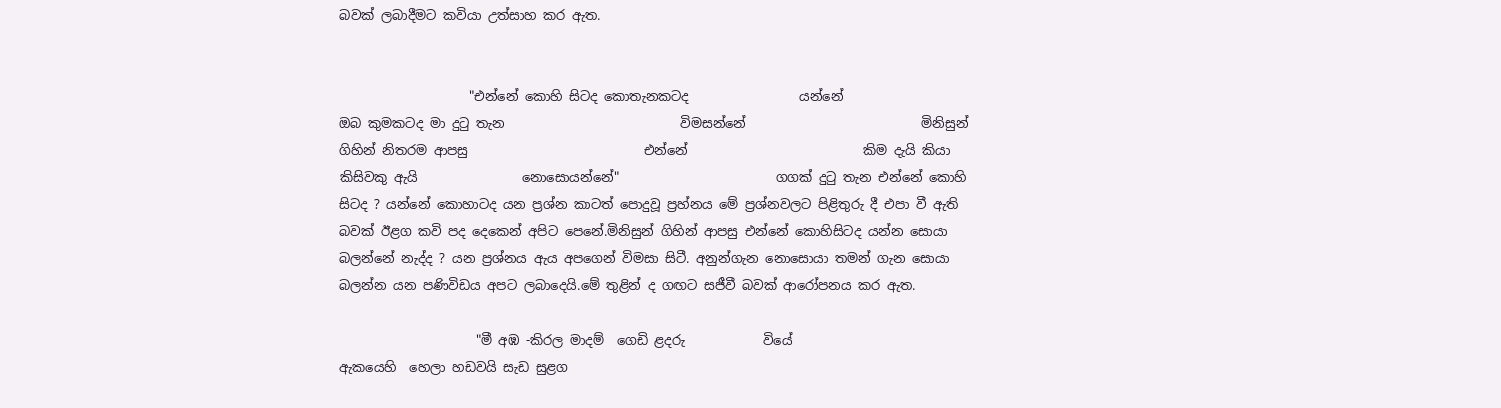බවක් ලබාදීමට කවියා උත්සාහ කර ඇත.


                    "එන්නේ කොහි සිටද කොතැනකටද                 යන්නේ                           ඔබ කුමකටද මා දුටු තැන                           විමසන්නේ                           මිනිසුන් ගිහින් නිතරම ආපසු                           එන්නේ                           කිම දැයි කියා කිසිවකු ඇයි                නොසොයන්නේ"                        ගගක් දුටු තැන එන්නේ කොහි සිටද ? යන්නේ කොහාටද යන ප්‍රශ්න කාටත් පොදුවූ ප්‍රහ්නය මේ ප්‍රශ්නවලට පිළිතුරු දී එපා වී ඇති බවක් ඊළග කවි පද දෙකෙන් අපිට පෙනේ.මිනිසුන් ගිහින් ආපසු එන්නේ කොහිසිටද යන්න සොයා බලන්නේ නැද්ද ? යන ප්‍රශ්නය ඇය අපගෙන් විමසා සිටී. අනුන්ගැන නොසොයා තමන් ගැන සොයා බලන්න යන පණිවිඩය අපට ලබාදෙයි.මේ තුළින් ද ගඟට සජීවී බවක් ආරෝපනය කර ඇත.

                     "මී අඹ -කිරල මාදම්  ගෙඩි ළදරු            වියේ                                          ඇකයෙහි  හෙලා හඩවයි සැඩ සුළග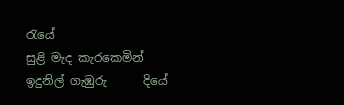රැයේ                                          සුළි මැද කැරකෙමින් ඉදුනිල් ගැඹුරු      දියේ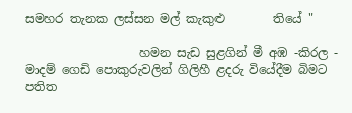සමහර තැනක ලස්සන මල් කැකුළු        තියේ "

                   හමන සැඩ සුළගින් මී අඹ -කිරල - මාදම් ගෙඩි පොකුරුවලින් ගිලිහී ළදරු වියේදීම බිමට පතිත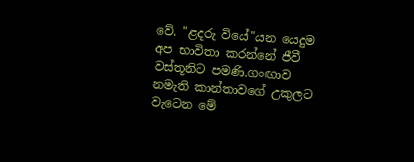වේ. "ළදරු වියේ"යන යෙදුම අප භාවිතා කරන්නේ ජීවී වස්තූනිට පමණි.ගංඟාව නමැති කාන්තාවගේ උකුලට වැටෙන මේ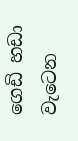ගෙඩි හඩා වැටෙන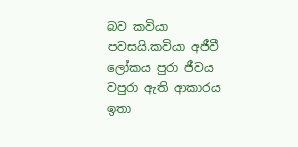බව කවියා පවසයි.කවියා අජීවී ලෝකය පුරා ජීවය වපුරා ඇති ආකාරය ඉතා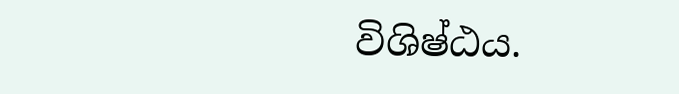විශිෂ්ඨය.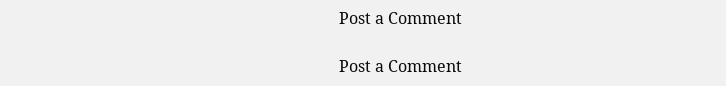Post a Comment

Post a Comment